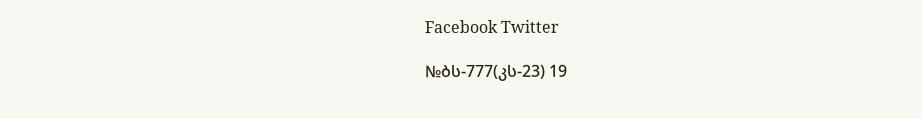Facebook Twitter

№ბს-777(კს-23) 19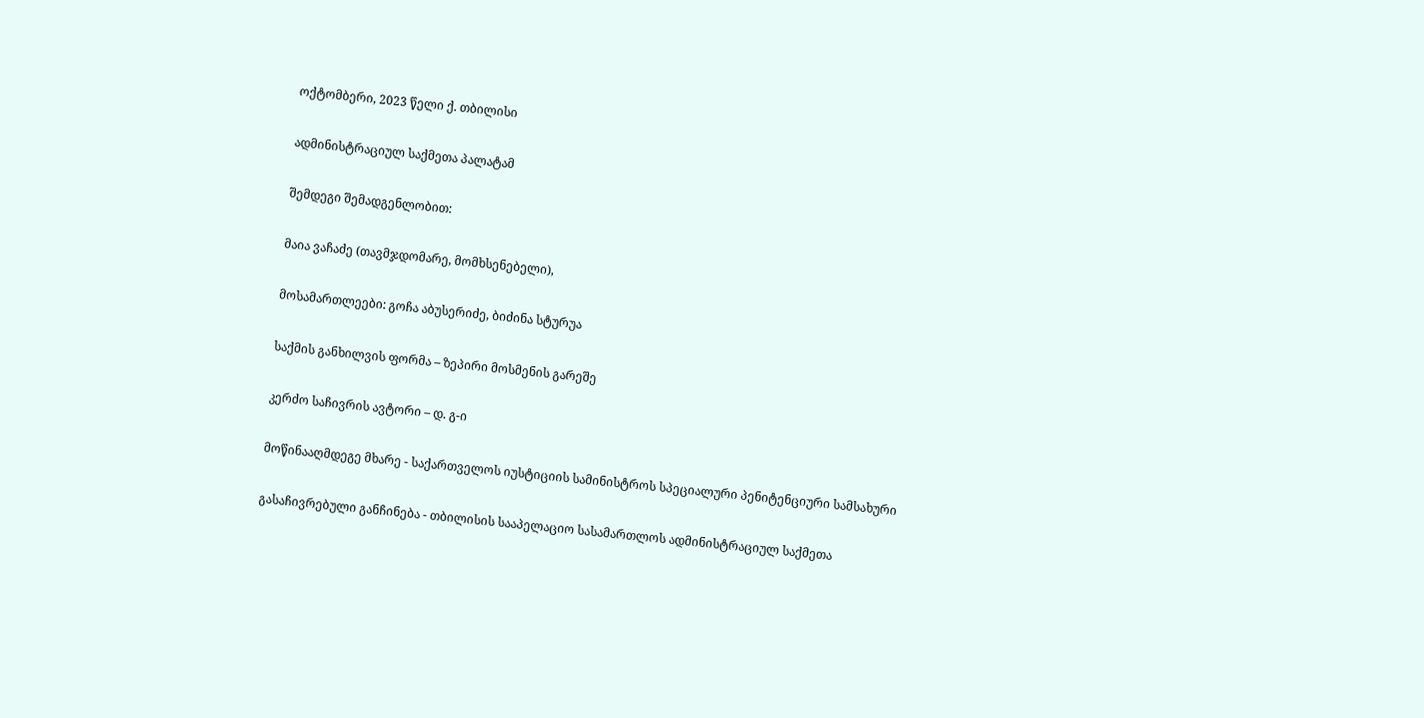ოქტომბერი, 2023 წელი ქ. თბილისი

ადმინისტრაციულ საქმეთა პალატამ

შემდეგი შემადგენლობით:

მაია ვაჩაძე (თავმჯდომარე, მომხსენებელი),

მოსამართლეები: გოჩა აბუსერიძე, ბიძინა სტურუა

საქმის განხილვის ფორმა – ზეპირი მოსმენის გარეშე

კერძო საჩივრის ავტორი – დ. გ-ი

მოწინააღმდეგე მხარე - საქართველოს იუსტიციის სამინისტროს სპეციალური პენიტენციური სამსახური

გასაჩივრებული განჩინება - თბილისის სააპელაციო სასამართლოს ადმინისტრაციულ საქმეთა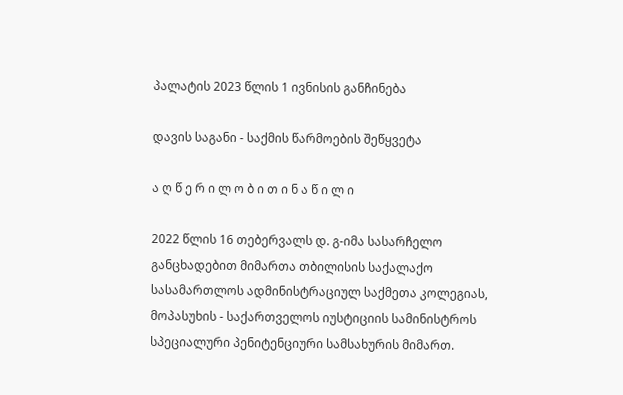პალატის 2023 წლის 1 ივნისის განჩინება

დავის საგანი - საქმის წარმოების შეწყვეტა

ა ღ წ ე რ ი ლ ო ბ ი თ ი ნ ა წ ი ლ ი

2022 წლის 16 თებერვალს დ. გ-იმა სასარჩელო განცხადებით მიმართა თბილისის საქალაქო სასამართლოს ადმინისტრაციულ საქმეთა კოლეგიას, მოპასუხის - საქართველოს იუსტიციის სამინისტროს სპეციალური პენიტენციური სამსახურის მიმართ.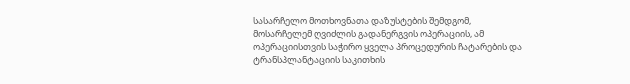სასარჩელო მოთხოვნათა დაზუსტების შემდგომ, მოსარჩელემ ღვიძლის გადანერგვის ოპერაციის, ამ ოპერაციისთვის საჭირო ყველა პროცედურის ჩატარების და ტრანსპლანტაციის საკითხის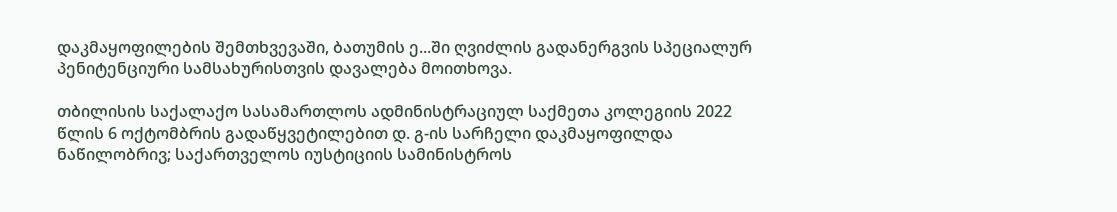დაკმაყოფილების შემთხვევაში, ბათუმის ე...ში ღვიძლის გადანერგვის სპეციალურ პენიტენციური სამსახურისთვის დავალება მოითხოვა.

თბილისის საქალაქო სასამართლოს ადმინისტრაციულ საქმეთა კოლეგიის 2022 წლის 6 ოქტომბრის გადაწყვეტილებით დ. გ-ის სარჩელი დაკმაყოფილდა ნაწილობრივ; საქართველოს იუსტიციის სამინისტროს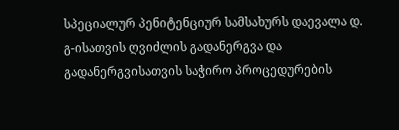სპეციალურ პენიტენციურ სამსახურს დაევალა დ. გ-ისათვის ღვიძლის გადანერგვა და გადანერგვისათვის საჭირო პროცედურების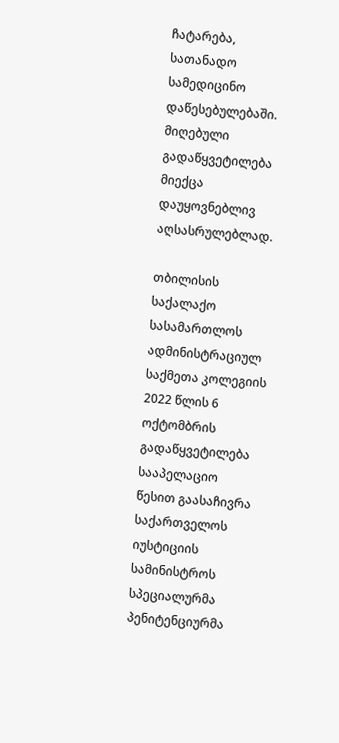ჩატარება, სათანადო სამედიცინო დაწესებულებაში. მიღებული გადაწყვეტილება მიექცა დაუყოვნებლივ აღსასრულებლად.

თბილისის საქალაქო სასამართლოს ადმინისტრაციულ საქმეთა კოლეგიის 2022 წლის 6 ოქტომბრის გადაწყვეტილება სააპელაციო წესით გაასაჩივრა საქართველოს იუსტიციის სამინისტროს სპეციალურმა პენიტენციურმა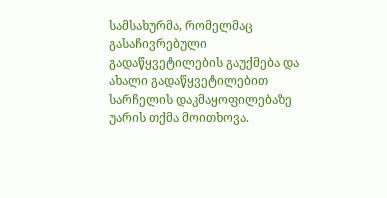სამსახურმა, რომელმაც გასაჩივრებული გადაწყვეტილების გაუქმება და ახალი გადაწყვეტილებით სარჩელის დაკმაყოფილებაზე უარის თქმა მოითხოვა.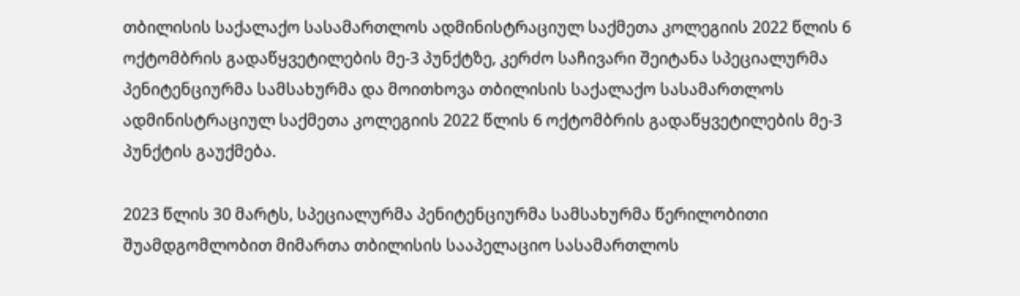თბილისის საქალაქო სასამართლოს ადმინისტრაციულ საქმეთა კოლეგიის 2022 წლის 6 ოქტომბრის გადაწყვეტილების მე-3 პუნქტზე, კერძო საჩივარი შეიტანა სპეციალურმა პენიტენციურმა სამსახურმა და მოითხოვა თბილისის საქალაქო სასამართლოს ადმინისტრაციულ საქმეთა კოლეგიის 2022 წლის 6 ოქტომბრის გადაწყვეტილების მე-3 პუნქტის გაუქმება.

2023 წლის 30 მარტს, სპეციალურმა პენიტენციურმა სამსახურმა წერილობითი შუამდგომლობით მიმართა თბილისის სააპელაციო სასამართლოს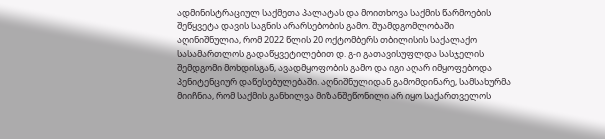ადმინისტრაციულ საქმეთა პალატას და მოითხოვა საქმის წარმოების შეწყვეტა დავის საგნის არარსებობის გამო. შუამდგომლობაში აღინიშნულია, რომ 2022 წლის 20 ოქტომბერს თბილისის საქალაქო სასამართლოს გადაწყვეტილებით დ. გ-ი გათავისუფლდა სასჯელის შემდგომი მოხდისგან, ავადმყოფობის გამო და იგი აღარ იმყოფებოდა პენიტენციურ დაწესებულებაში. აღნიშნულიდან გამომდინარე, სამსახურმა მიიჩნია, რომ საქმის განხილვა მიზანშეწონილი არ იყო საქართველოს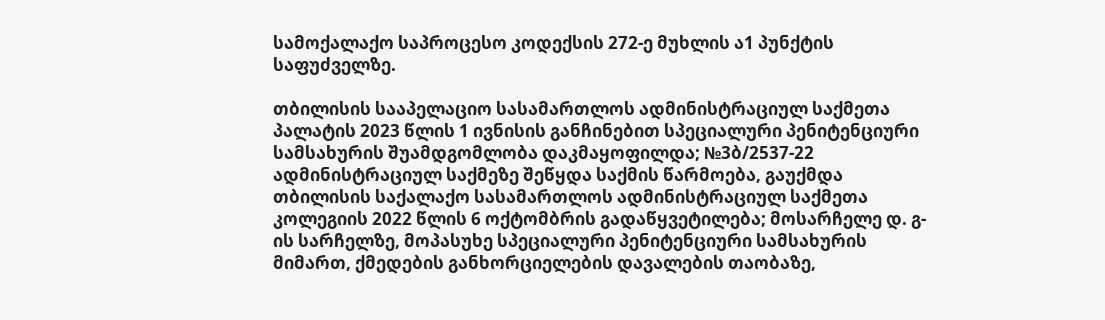სამოქალაქო საპროცესო კოდექსის 272-ე მუხლის ა1 პუნქტის საფუძველზე.

თბილისის სააპელაციო სასამართლოს ადმინისტრაციულ საქმეთა პალატის 2023 წლის 1 ივნისის განჩინებით სპეციალური პენიტენციური სამსახურის შუამდგომლობა დაკმაყოფილდა; №3ბ/2537-22 ადმინისტრაციულ საქმეზე შეწყდა საქმის წარმოება, გაუქმდა თბილისის საქალაქო სასამართლოს ადმინისტრაციულ საქმეთა კოლეგიის 2022 წლის 6 ოქტომბრის გადაწყვეტილება; მოსარჩელე დ. გ-ის სარჩელზე, მოპასუხე სპეციალური პენიტენციური სამსახურის მიმართ, ქმედების განხორციელების დავალების თაობაზე,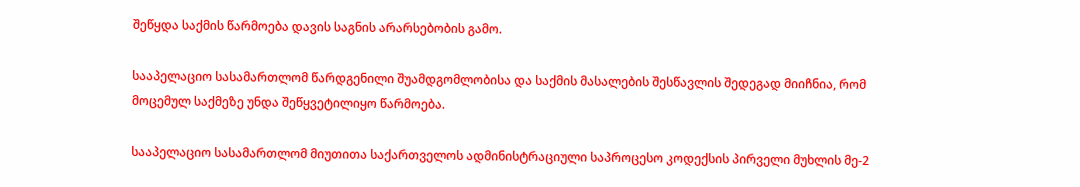შეწყდა საქმის წარმოება დავის საგნის არარსებობის გამო.

სააპელაციო სასამართლომ წარდგენილი შუამდგომლობისა და საქმის მასალების შესწავლის შედეგად მიიჩნია, რომ მოცემულ საქმეზე უნდა შეწყვეტილიყო წარმოება.

სააპელაციო სასამართლომ მიუთითა საქართველოს ადმინისტრაციული საპროცესო კოდექსის პირველი მუხლის მე-2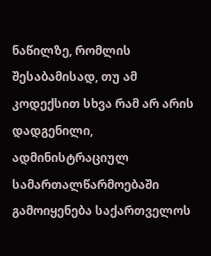ნაწილზე, რომლის შესაბამისად, თუ ამ კოდექსით სხვა რამ არ არის დადგენილი, ადმინისტრაციულ სამართალწარმოებაში გამოიყენება საქართველოს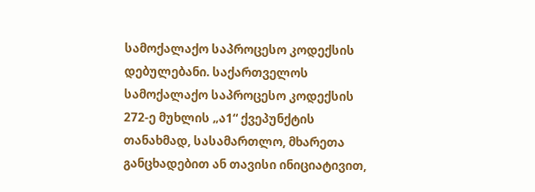სამოქალაქო საპროცესო კოდექსის დებულებანი. საქართველოს სამოქალაქო საპროცესო კოდექსის 272-ე მუხლის „ა1“ ქვეპუნქტის თანახმად, სასამართლო, მხარეთა განცხადებით ან თავისი ინიციატივით,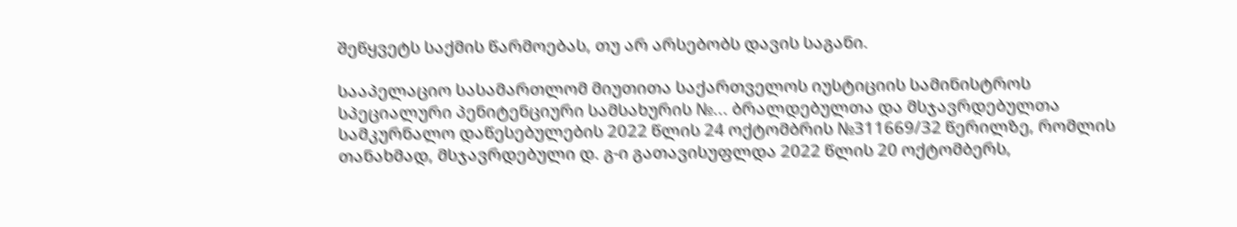შეწყვეტს საქმის წარმოებას, თუ არ არსებობს დავის საგანი.

სააპელაციო სასამართლომ მიუთითა საქართველოს იუსტიციის სამინისტროს სპეციალური პენიტენციური სამსახურის №... ბრალდებულთა და მსჯავრდებულთა სამკურნალო დაწესებულების 2022 წლის 24 ოქტომბრის №311669/32 წერილზე, რომლის თანახმად, მსჯავრდებული დ. გ-ი გათავისუფლდა 2022 წლის 20 ოქტომბერს,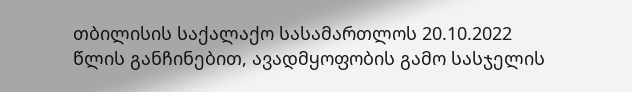თბილისის საქალაქო სასამართლოს 20.10.2022 წლის განჩინებით, ავადმყოფობის გამო სასჯელის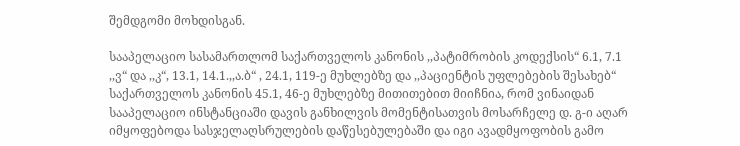შემდგომი მოხდისგან.

სააპელაციო სასამართლომ საქართველოს კანონის ,,პატიმრობის კოდექსის“ 6.1, 7.1 ,,ვ“ და ,,კ“, 13.1, 14.1.,,ა.ბ“ , 24.1, 119-ე მუხლებზე და ,,პაციენტის უფლებების შესახებ“ საქართველოს კანონის 45.1, 46-ე მუხლებზე მითითებით მიიჩნია, რომ ვინაიდან სააპელაციო ინსტანციაში დავის განხილვის მომენტისათვის მოსარჩელე დ. გ-ი აღარ იმყოფებოდა სასჯელაღსრულების დაწესებულებაში და იგი ავადმყოფობის გამო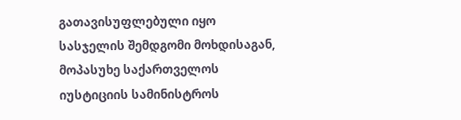გათავისუფლებული იყო სასჯელის შემდგომი მოხდისაგან, მოპასუხე საქართველოს იუსტიციის სამინისტროს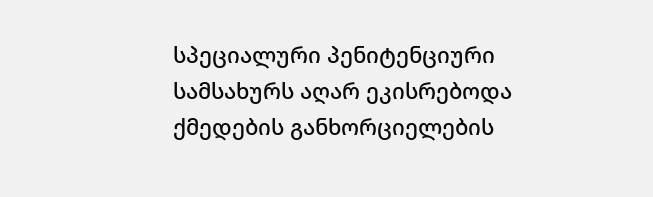სპეციალური პენიტენციური სამსახურს აღარ ეკისრებოდა ქმედების განხორციელების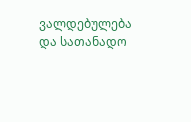ვალდებულება და სათანადო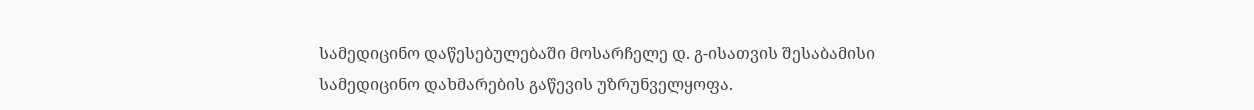სამედიცინო დაწესებულებაში მოსარჩელე დ. გ-ისათვის შესაბამისი სამედიცინო დახმარების გაწევის უზრუნველყოფა.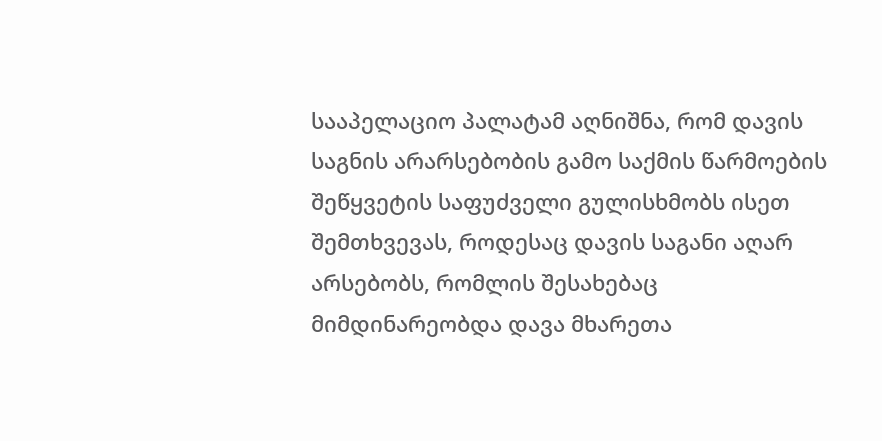სააპელაციო პალატამ აღნიშნა, რომ დავის საგნის არარსებობის გამო საქმის წარმოების შეწყვეტის საფუძველი გულისხმობს ისეთ შემთხვევას, როდესაც დავის საგანი აღარ არსებობს, რომლის შესახებაც მიმდინარეობდა დავა მხარეთა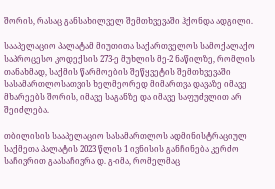შორის, რასაც განსახილველ შემთხვევაში ჰქონდა ადგილი.

სააპელაციო პალატამ მიუთითა საქართველოს სამოქალაქო საპროცესო კოდექსის 273-ე მუხლის მე-2 ნაწილზე, რომლის თანახმად, საქმის წარმოების შეწყვეტის შემთხვევაში სასამართლოსათვის ხელმეორედ მიმართვა დავაზე იმავე მხარეებს შორის, იმავე საგანზე და იმავე საფუძვლით არ შეიძლება.

თბილისის სააპელაციო სასამართლოს ადმინისტრაციულ საქმეთა პალატის 2023 წლის 1 ივნისის განჩინება კერძო საჩივრით გაასაჩივრა დ. გ-იმა, რომელმაც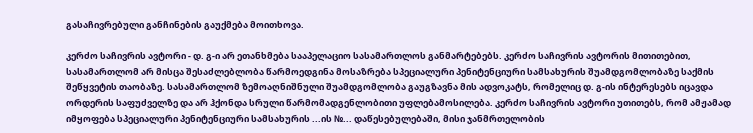გასაჩივრებული განჩინების გაუქმება მოითხოვა.

კერძო საჩივრის ავტორი - დ. გ-ი არ ეთანხმება სააპელაციო სასამართლოს განმარტებებს. კერძო საჩივრის ავტორის მითითებით, სასამართლომ არ მისცა შესაძლებლობა წარმოედგინა მოსაზრება სპეციალური პენიტენციური სამსახურის შუამდგომლობაზე საქმის შეწყვეტის თაობაზე. სასამართლომ ზემოაღნიშნული შუამდგომლობა გაუგზავნა მის ადვოკატს, რომელიც დ. გ-ის ინტერესებს იცავდა ორდერის საფუძველზე და არ ჰქონდა სრული წარმომადგენლობითი უფლებამოსილება. კერძო საჩივრის ავტორი უთითებს, რომ ამჟამად იმყოფება სპეციალური პენიტენციური სამსახურის ...ის №... დაწესებულებაში, მისი ჯანმრთელობის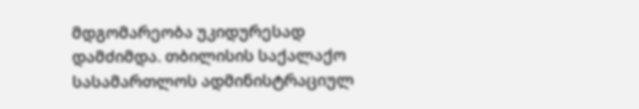მდგომარეობა უკიდურესად დამძიმდა. თბილისის საქალაქო სასამართლოს ადმინისტრაციულ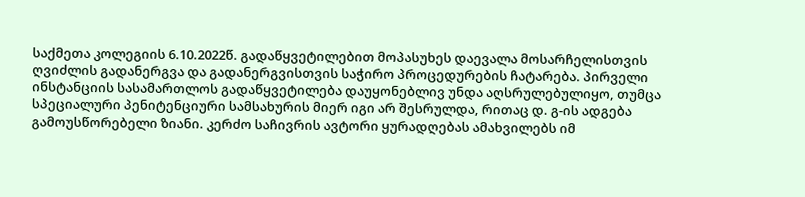საქმეთა კოლეგიის 6.10.2022წ. გადაწყვეტილებით მოპასუხეს დაევალა მოსარჩელისთვის ღვიძლის გადანერგვა და გადანერგვისთვის საჭირო პროცედურების ჩატარება. პირველი ინსტანციის სასამართლოს გადაწყვეტილება დაუყონებლივ უნდა აღსრულებულიყო, თუმცა სპეციალური პენიტენციური სამსახურის მიერ იგი არ შესრულდა, რითაც დ. გ-ის ადგება გამოუსწორებელი ზიანი. კერძო საჩივრის ავტორი ყურადღებას ამახვილებს იმ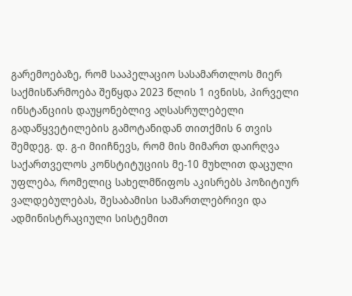გარემოებაზე, რომ სააპელაციო სასამართლოს მიერ საქმისწარმოება შეწყდა 2023 წლის 1 ივნისს, პირველი ინსტანციის დაუყონებლივ აღსასრულებელი გადაწყვეტილების გამოტანიდან თითქმის 6 თვის შემდეგ. დ. გ-ი მიიჩნევს, რომ მის მიმართ დაირღვა საქართველოს კონსტიტუციის მე-10 მუხლით დაცული უფლება, რომელიც სახელმწიფოს აკისრებს პოზიტიურ ვალდებულებას, შესაბამისი სამართლებრივი და ადმინისტრაციული სისტემით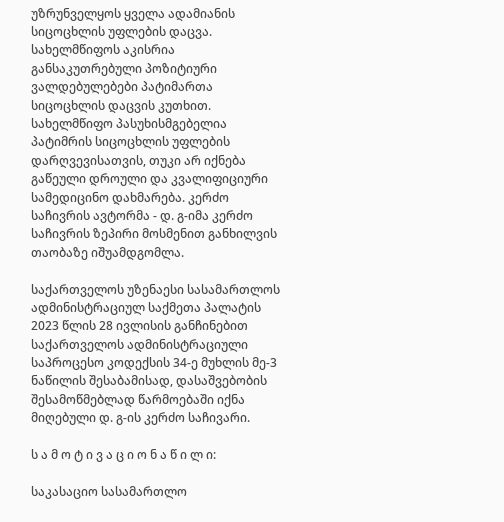უზრუნველყოს ყველა ადამიანის სიცოცხლის უფლების დაცვა. სახელმწიფოს აკისრია განსაკუთრებული პოზიტიური ვალდებულებები პატიმართა სიცოცხლის დაცვის კუთხით. სახელმწიფო პასუხისმგებელია პატიმრის სიცოცხლის უფლების დარღვევისათვის, თუკი არ იქნება გაწეული დროული და კვალიფიციური სამედიცინო დახმარება. კერძო საჩივრის ავტორმა - დ. გ-იმა კერძო საჩივრის ზეპირი მოსმენით განხილვის თაობაზე იშუამდგომლა.

საქართველოს უზენაესი სასამართლოს ადმინისტრაციულ საქმეთა პალატის 2023 წლის 28 ივლისის განჩინებით საქართველოს ადმინისტრაციული საპროცესო კოდექსის 34-ე მუხლის მე-3 ნაწილის შესაბამისად, დასაშვებობის შესამოწმებლად წარმოებაში იქნა მიღებული დ. გ-ის კერძო საჩივარი.

ს ა მ ო ტ ი ვ ა ც ი ო ნ ა წ ი ლ ი:

საკასაციო სასამართლო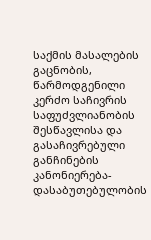საქმის მასალების გაცნობის, წარმოდგენილი კერძო საჩივრის საფუძვლიანობის შესწავლისა და გასაჩივრებული განჩინების კანონიერება-დასაბუთებულობის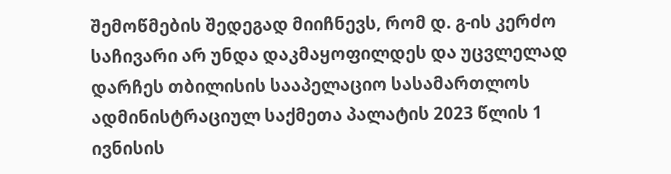შემოწმების შედეგად მიიჩნევს, რომ დ. გ-ის კერძო საჩივარი არ უნდა დაკმაყოფილდეს და უცვლელად დარჩეს თბილისის სააპელაციო სასამართლოს ადმინისტრაციულ საქმეთა პალატის 2023 წლის 1 ივნისის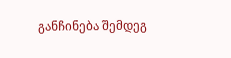განჩინება შემდეგ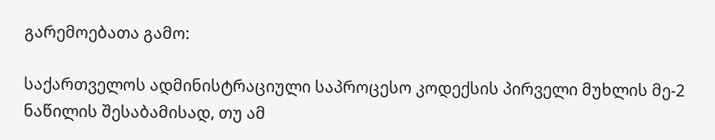გარემოებათა გამო:

საქართველოს ადმინისტრაციული საპროცესო კოდექსის პირველი მუხლის მე-2 ნაწილის შესაბამისად, თუ ამ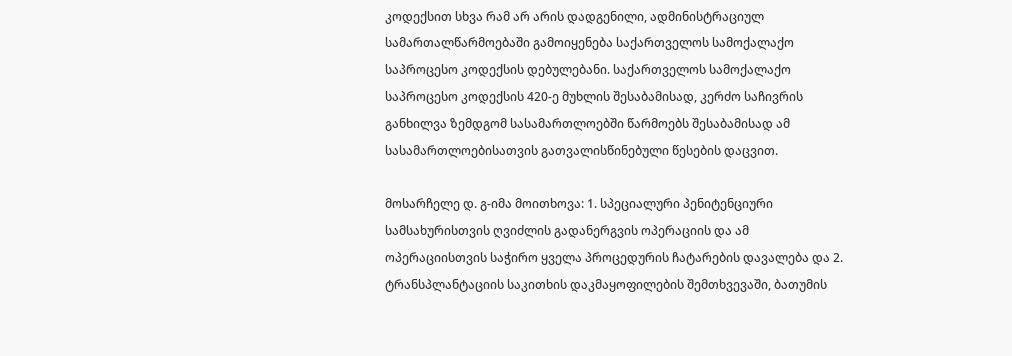კოდექსით სხვა რამ არ არის დადგენილი, ადმინისტრაციულ სამართალწარმოებაში გამოიყენება საქართველოს სამოქალაქო საპროცესო კოდექსის დებულებანი. საქართველოს სამოქალაქო საპროცესო კოდექსის 420-ე მუხლის შესაბამისად, კერძო საჩივრის განხილვა ზემდგომ სასამართლოებში წარმოებს შესაბამისად ამ სასამართლოებისათვის გათვალისწინებული წესების დაცვით.

მოსარჩელე დ. გ-იმა მოითხოვა: 1. სპეციალური პენიტენციური სამსახურისთვის ღვიძლის გადანერგვის ოპერაციის და ამ ოპერაციისთვის საჭირო ყველა პროცედურის ჩატარების დავალება და 2. ტრანსპლანტაციის საკითხის დაკმაყოფილების შემთხვევაში, ბათუმის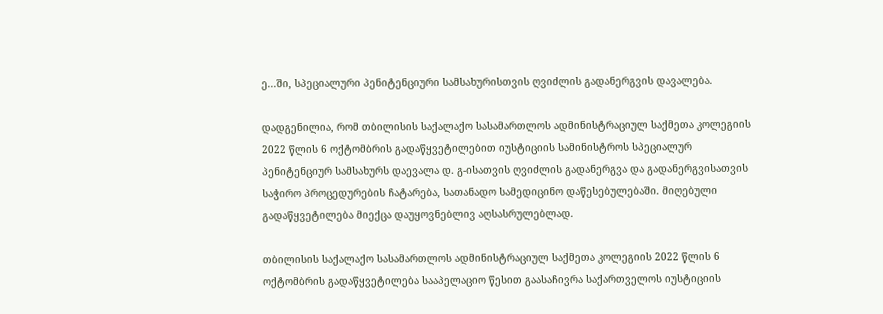ე...ში, სპეციალური პენიტენციური სამსახურისთვის ღვიძლის გადანერგვის დავალება.

დადგენილია, რომ თბილისის საქალაქო სასამართლოს ადმინისტრაციულ საქმეთა კოლეგიის 2022 წლის 6 ოქტომბრის გადაწყვეტილებით იუსტიციის სამინისტროს სპეციალურ პენიტენციურ სამსახურს დაევალა დ. გ-ისათვის ღვიძლის გადანერგვა და გადანერგვისათვის საჭირო პროცედურების ჩატარება, სათანადო სამედიცინო დაწესებულებაში. მიღებული გადაწყვეტილება მიექცა დაუყოვნებლივ აღსასრულებლად.

თბილისის საქალაქო სასამართლოს ადმინისტრაციულ საქმეთა კოლეგიის 2022 წლის 6 ოქტომბრის გადაწყვეტილება სააპელაციო წესით გაასაჩივრა საქართველოს იუსტიციის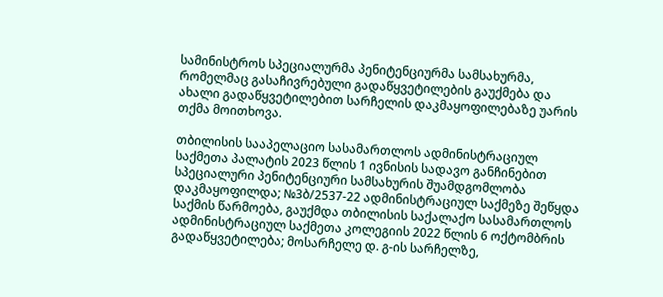სამინისტროს სპეციალურმა პენიტენციურმა სამსახურმა, რომელმაც გასაჩივრებული გადაწყვეტილების გაუქმება და ახალი გადაწყვეტილებით სარჩელის დაკმაყოფილებაზე უარის თქმა მოითხოვა.

თბილისის სააპელაციო სასამართლოს ადმინისტრაციულ საქმეთა პალატის 2023 წლის 1 ივნისის სადავო განჩინებით სპეციალური პენიტენციური სამსახურის შუამდგომლობა დაკმაყოფილდა; №3ბ/2537-22 ადმინისტრაციულ საქმეზე შეწყდა საქმის წარმოება, გაუქმდა თბილისის საქალაქო სასამართლოს ადმინისტრაციულ საქმეთა კოლეგიის 2022 წლის 6 ოქტომბრის გადაწყვეტილება; მოსარჩელე დ. გ-ის სარჩელზე,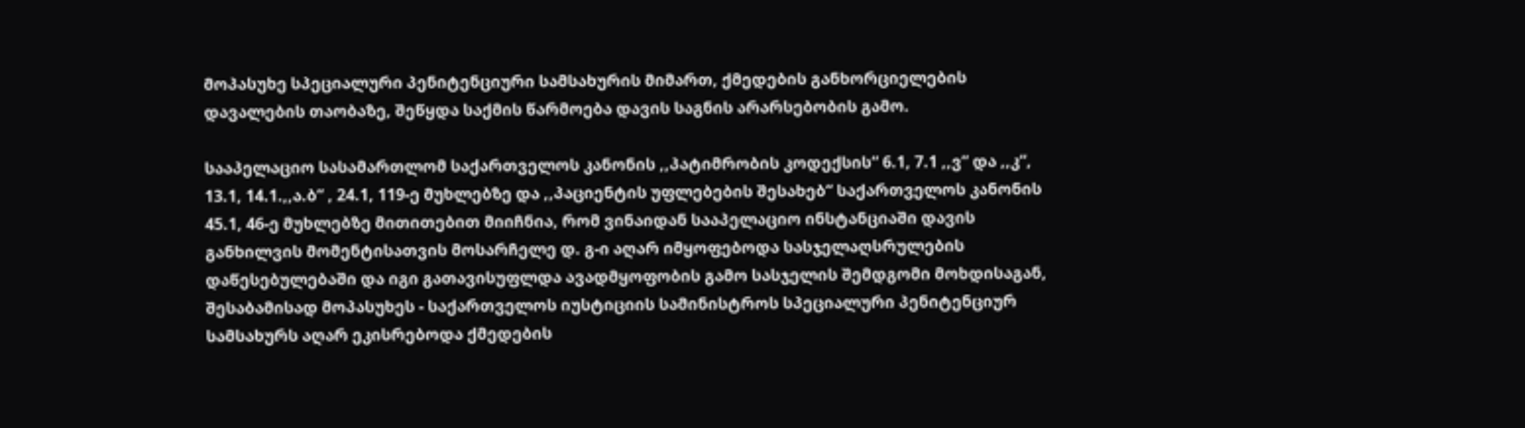მოპასუხე სპეციალური პენიტენციური სამსახურის მიმართ, ქმედების განხორციელების დავალების თაობაზე, შეწყდა საქმის წარმოება დავის საგნის არარსებობის გამო.

სააპელაციო სასამართლომ საქართველოს კანონის ,,პატიმრობის კოდექსის“ 6.1, 7.1 ,,ვ“ და ,,კ“, 13.1, 14.1.,,ა.ბ“ , 24.1, 119-ე მუხლებზე და ,,პაციენტის უფლებების შესახებ“ საქართველოს კანონის 45.1, 46-ე მუხლებზე მითითებით მიიჩნია, რომ ვინაიდან სააპელაციო ინსტანციაში დავის განხილვის მომენტისათვის მოსარჩელე დ. გ-ი აღარ იმყოფებოდა სასჯელაღსრულების დაწესებულებაში და იგი გათავისუფლდა ავადმყოფობის გამო სასჯელის შემდგომი მოხდისაგან, შესაბამისად მოპასუხეს - საქართველოს იუსტიციის სამინისტროს სპეციალური პენიტენციურ სამსახურს აღარ ეკისრებოდა ქმედების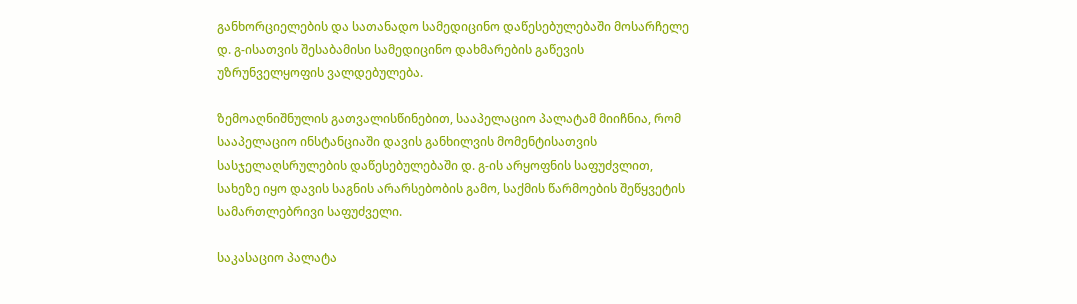განხორციელების და სათანადო სამედიცინო დაწესებულებაში მოსარჩელე დ. გ-ისათვის შესაბამისი სამედიცინო დახმარების გაწევის უზრუნველყოფის ვალდებულება.

ზემოაღნიშნულის გათვალისწინებით, სააპელაციო პალატამ მიიჩნია, რომ სააპელაციო ინსტანციაში დავის განხილვის მომენტისათვის სასჯელაღსრულების დაწესებულებაში დ. გ-ის არყოფნის საფუძვლით, სახეზე იყო დავის საგნის არარსებობის გამო, საქმის წარმოების შეწყვეტის სამართლებრივი საფუძველი.

საკასაციო პალატა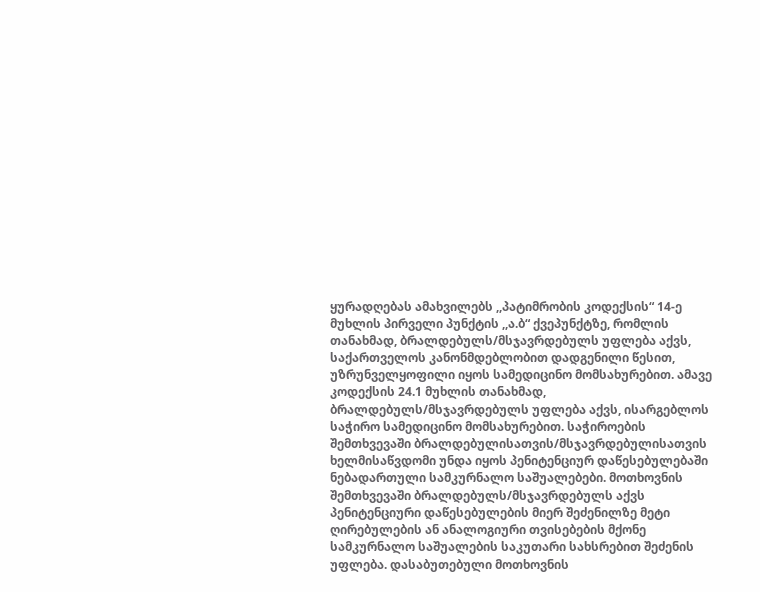ყურადღებას ამახვილებს ,,პატიმრობის კოდექსის“ 14-ე მუხლის პირველი პუნქტის ,,ა.ბ“ ქვეპუნქტზე, რომლის თანახმად, ბრალდებულს/მსჯავრდებულს უფლება აქვს, საქართველოს კანონმდებლობით დადგენილი წესით, უზრუნველყოფილი იყოს სამედიცინო მომსახურებით. ამავე კოდექსის 24.1 მუხლის თანახმად, ბრალდებულს/მსჯავრდებულს უფლება აქვს, ისარგებლოს საჭირო სამედიცინო მომსახურებით. საჭიროების შემთხვევაში ბრალდებულისათვის/მსჯავრდებულისათვის ხელმისაწვდომი უნდა იყოს პენიტენციურ დაწესებულებაში ნებადართული სამკურნალო საშუალებები. მოთხოვნის შემთხვევაში ბრალდებულს/მსჯავრდებულს აქვს პენიტენციური დაწესებულების მიერ შეძენილზე მეტი ღირებულების ან ანალოგიური თვისებების მქონე სამკურნალო საშუალების საკუთარი სახსრებით შეძენის უფლება. დასაბუთებული მოთხოვნის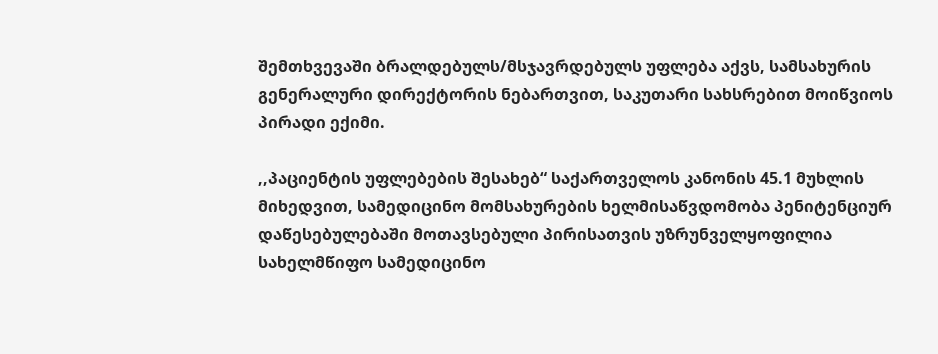შემთხვევაში ბრალდებულს/მსჯავრდებულს უფლება აქვს, სამსახურის გენერალური დირექტორის ნებართვით, საკუთარი სახსრებით მოიწვიოს პირადი ექიმი.

,,პაციენტის უფლებების შესახებ“ საქართველოს კანონის 45.1 მუხლის მიხედვით, სამედიცინო მომსახურების ხელმისაწვდომობა პენიტენციურ დაწესებულებაში მოთავსებული პირისათვის უზრუნველყოფილია სახელმწიფო სამედიცინო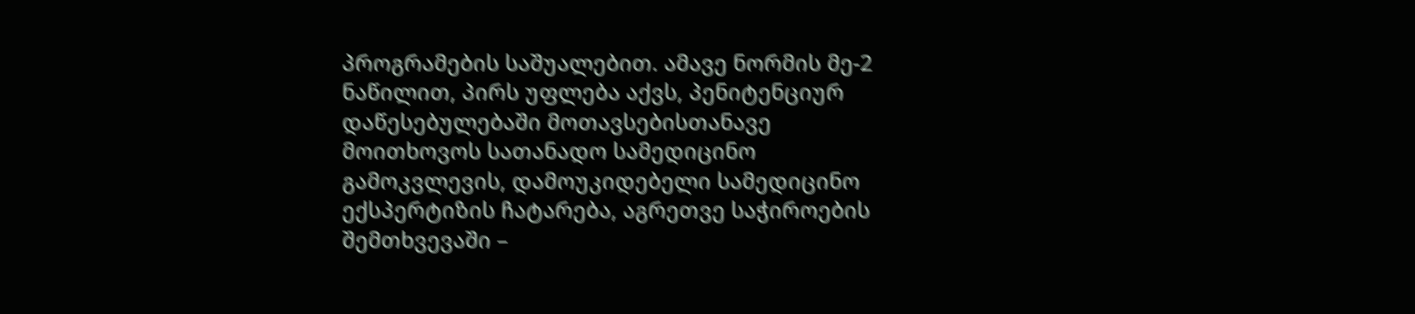პროგრამების საშუალებით. ამავე ნორმის მე-2 ნაწილით, პირს უფლება აქვს, პენიტენციურ დაწესებულებაში მოთავსებისთანავე მოითხოვოს სათანადო სამედიცინო გამოკვლევის, დამოუკიდებელი სამედიცინო ექსპერტიზის ჩატარება, აგრეთვე საჭიროების შემთხვევაში –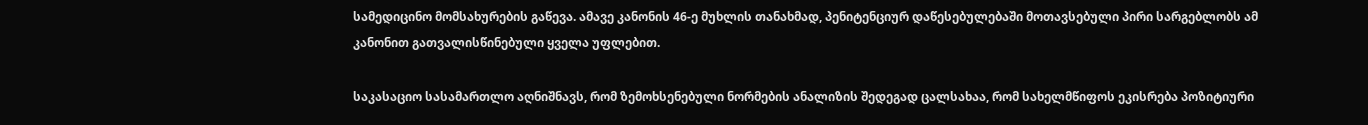სამედიცინო მომსახურების გაწევა. ამავე კანონის 46-ე მუხლის თანახმად, პენიტენციურ დაწესებულებაში მოთავსებული პირი სარგებლობს ამ კანონით გათვალისწინებული ყველა უფლებით.

საკასაციო სასამართლო აღნიშნავს, რომ ზემოხსენებული ნორმების ანალიზის შედეგად ცალსახაა, რომ სახელმწიფოს ეკისრება პოზიტიური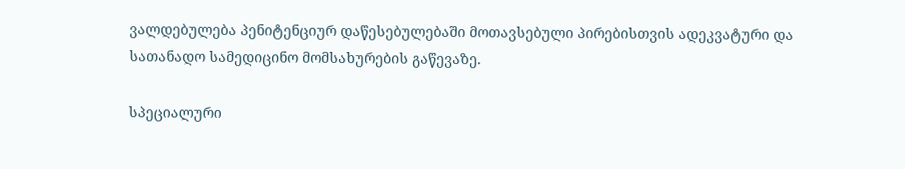ვალდებულება პენიტენციურ დაწესებულებაში მოთავსებული პირებისთვის ადეკვატური და სათანადო სამედიცინო მომსახურების გაწევაზე.

სპეციალური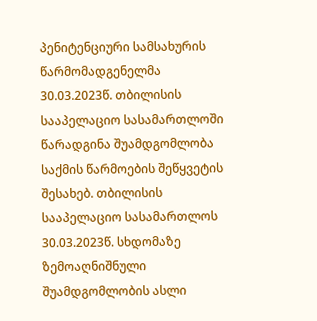პენიტენციური სამსახურის წარმომადგენელმა 30.03.2023წ. თბილისის სააპელაციო სასამართლოში წარადგინა შუამდგომლობა საქმის წარმოების შეწყვეტის შესახებ. თბილისის სააპელაციო სასამართლოს 30.03.2023წ. სხდომაზე ზემოაღნიშნული შუამდგომლობის ასლი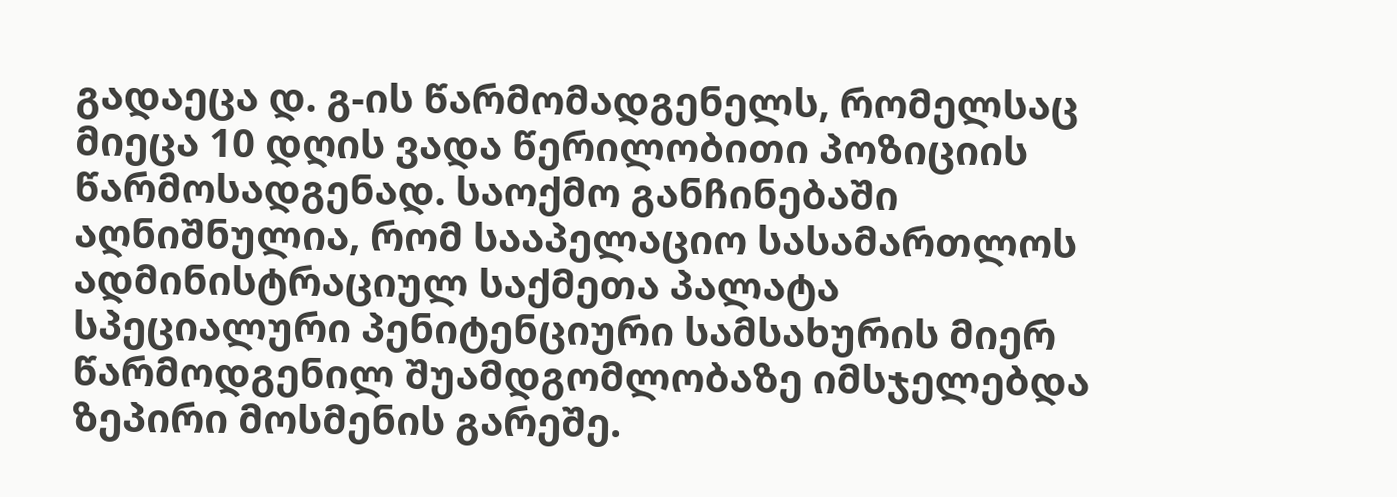გადაეცა დ. გ-ის წარმომადგენელს, რომელსაც მიეცა 10 დღის ვადა წერილობითი პოზიციის წარმოსადგენად. საოქმო განჩინებაში აღნიშნულია, რომ სააპელაციო სასამართლოს ადმინისტრაციულ საქმეთა პალატა სპეციალური პენიტენციური სამსახურის მიერ წარმოდგენილ შუამდგომლობაზე იმსჯელებდა ზეპირი მოსმენის გარეშე.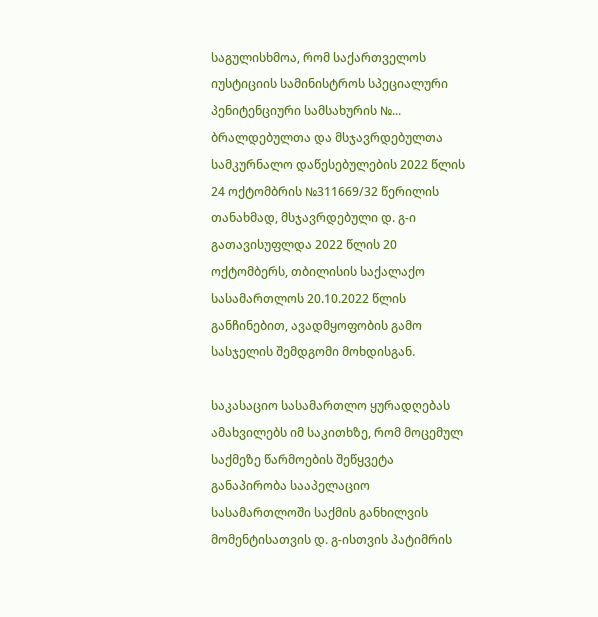საგულისხმოა, რომ საქართველოს იუსტიციის სამინისტროს სპეციალური პენიტენციური სამსახურის №... ბრალდებულთა და მსჯავრდებულთა სამკურნალო დაწესებულების 2022 წლის 24 ოქტომბრის №311669/32 წერილის თანახმად, მსჯავრდებული დ. გ-ი გათავისუფლდა 2022 წლის 20 ოქტომბერს, თბილისის საქალაქო სასამართლოს 20.10.2022 წლის განჩინებით, ავადმყოფობის გამო სასჯელის შემდგომი მოხდისგან.

საკასაციო სასამართლო ყურადღებას ამახვილებს იმ საკითხზე, რომ მოცემულ საქმეზე წარმოების შეწყვეტა განაპირობა სააპელაციო სასამართლოში საქმის განხილვის მომენტისათვის დ. გ-ისთვის პატიმრის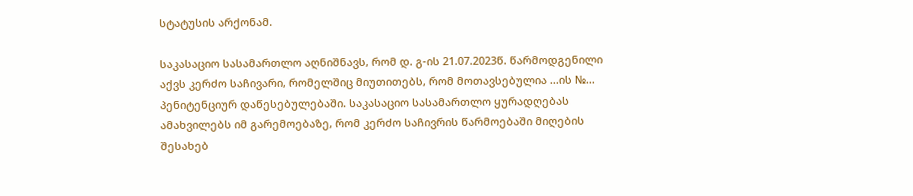სტატუსის არქონამ.

საკასაციო სასამართლო აღნიშნავს, რომ დ. გ-ის 21.07.2023წ. წარმოდგენილი აქვს კერძო საჩივარი, რომელშიც მიუთითებს, რომ მოთავსებულია ...ის №... პენიტენციურ დაწესებულებაში. საკასაციო სასამართლო ყურადღებას ამახვილებს იმ გარემოებაზე, რომ კერძო საჩივრის წარმოებაში მიღების შესახებ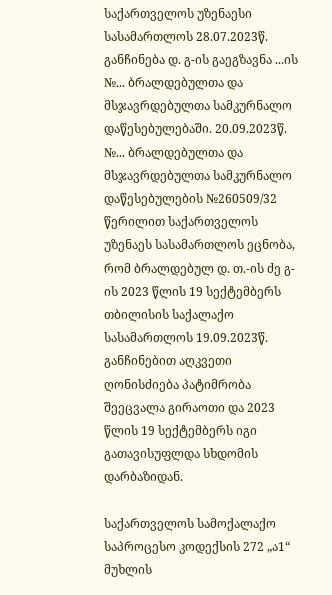საქართველოს უზენაესი სასამართლოს 28.07.2023წ. განჩინება დ. გ-ის გაეგზავნა ...ის №... ბრალდებულთა და მსჯავრდებულთა სამკურნალო დაწესებულებაში. 20.09.2023წ. №... ბრალდებულთა და მსჯავრდებულთა სამკურნალო დაწესებულების №260509/32 წერილით საქართველოს უზენაეს სასამართლოს ეცნობა, რომ ბრალდებულ დ. თ.-ის ძე გ-ის 2023 წლის 19 სექტემბერს თბილისის საქალაქო სასამართლოს 19.09.2023წ. განჩინებით აღკვეთი ღონისძიება პატიმრობა შეეცვალა გირაოთი და 2023 წლის 19 სექტემბერს იგი გათავისუფლდა სხდომის დარბაზიდან.

საქართველოს სამოქალაქო საპროცესო კოდექსის 272 „ა1“ მუხლის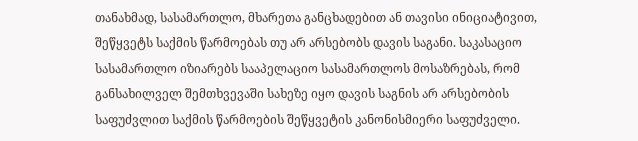თანახმად, სასამართლო, მხარეთა განცხადებით ან თავისი ინიციატივით, შეწყვეტს საქმის წარმოებას თუ არ არსებობს დავის საგანი. საკასაციო სასამართლო იზიარებს სააპელაციო სასამართლოს მოსაზრებას, რომ განსახილველ შემთხვევაში სახეზე იყო დავის საგნის არ არსებობის საფუძვლით საქმის წარმოების შეწყვეტის კანონისმიერი საფუძველი.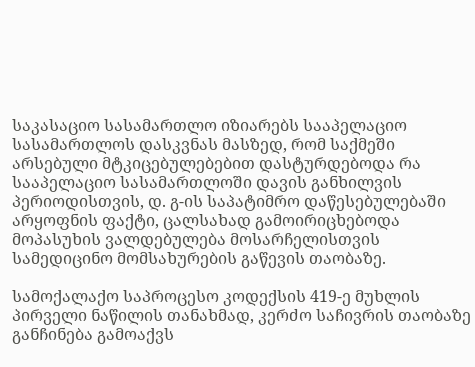საკასაციო სასამართლო იზიარებს სააპელაციო სასამართლოს დასკვნას მასზედ, რომ საქმეში არსებული მტკიცებულებებით დასტურდებოდა რა სააპელაციო სასამართლოში დავის განხილვის პერიოდისთვის, დ. გ-ის საპატიმრო დაწესებულებაში არყოფნის ფაქტი, ცალსახად გამოირიცხებოდა მოპასუხის ვალდებულება მოსარჩელისთვის სამედიცინო მომსახურების გაწევის თაობაზე.

სამოქალაქო საპროცესო კოდექსის 419-ე მუხლის პირველი ნაწილის თანახმად, კერძო საჩივრის თაობაზე განჩინება გამოაქვს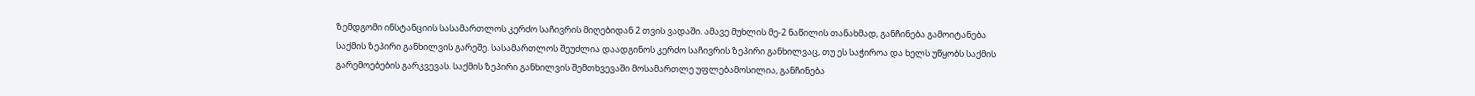ზემდგომი ინსტანციის სასამართლოს კერძო საჩივრის მიღებიდან 2 თვის ვადაში. ამავე მუხლის მე-2 ნაწილის თანახმად, განჩინება გამოიტანება საქმის ზეპირი განხილვის გარეშე. სასამართლოს შეუძლია დაადგინოს კერძო საჩივრის ზეპირი განხილვაც, თუ ეს საჭიროა და ხელს უწყობს საქმის გარემოებების გარკვევას. საქმის ზეპირი განხილვის შემთხვევაში მოსამართლე უფლებამოსილია, განჩინება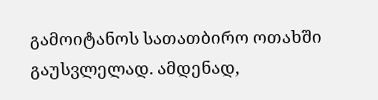გამოიტანოს სათათბირო ოთახში გაუსვლელად. ამდენად,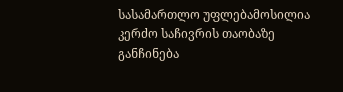სასამართლო უფლებამოსილია კერძო საჩივრის თაობაზე განჩინება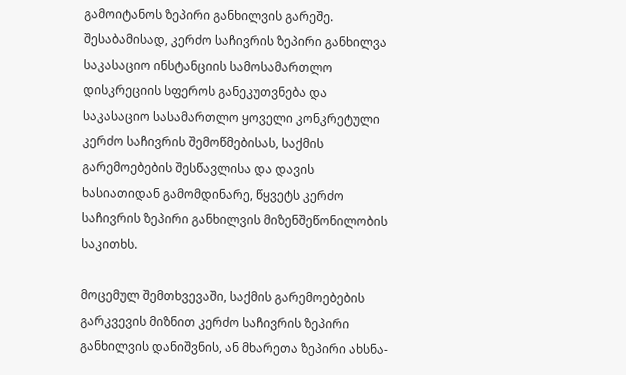გამოიტანოს ზეპირი განხილვის გარეშე. შესაბამისად, კერძო საჩივრის ზეპირი განხილვა საკასაციო ინსტანციის სამოსამართლო დისკრეციის სფეროს განეკუთვნება და საკასაციო სასამართლო ყოველი კონკრეტული კერძო საჩივრის შემოწმებისას, საქმის გარემოებების შესწავლისა და დავის ხასიათიდან გამომდინარე, წყვეტს კერძო საჩივრის ზეპირი განხილვის მიზენშეწონილობის საკითხს.

მოცემულ შემთხვევაში, საქმის გარემოებების გარკვევის მიზნით კერძო საჩივრის ზეპირი განხილვის დანიშვნის, ან მხარეთა ზეპირი ახსნა-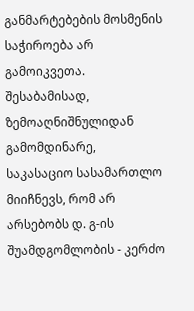განმარტებების მოსმენის საჭიროება არ გამოიკვეთა. შესაბამისად, ზემოაღნიშნულიდან გამომდინარე, საკასაციო სასამართლო მიიჩნევს, რომ არ არსებობს დ. გ-ის შუამდგომლობის - კერძო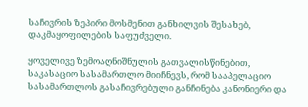საჩივრის ზეპირი მოსმენით განხილვის შესახებ, დაკმაყოფილების საფუძველი.

ყოველივე ზემოაღნიშნულის გათვალისწინებით, საკასაციო სასამართლო მიიჩნევს, რომ სააპელაციო სასამართლოს გასაჩივრებული განჩინება კანონიერი და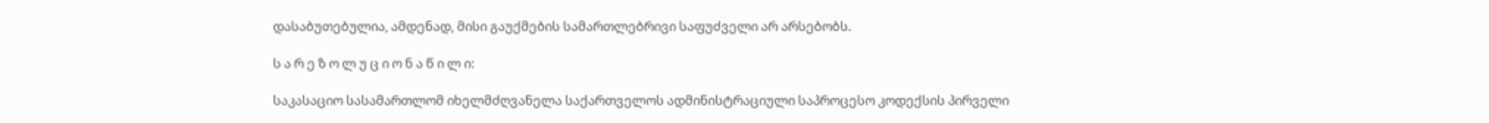დასაბუთებულია, ამდენად, მისი გაუქმების სამართლებრივი საფუძველი არ არსებობს.

ს ა რ ე ზ ო ლ უ ც ი ო ნ ა წ ი ლ ი:

საკასაციო სასამართლომ იხელმძღვანელა საქართველოს ადმინისტრაციული საპროცესო კოდექსის პირველი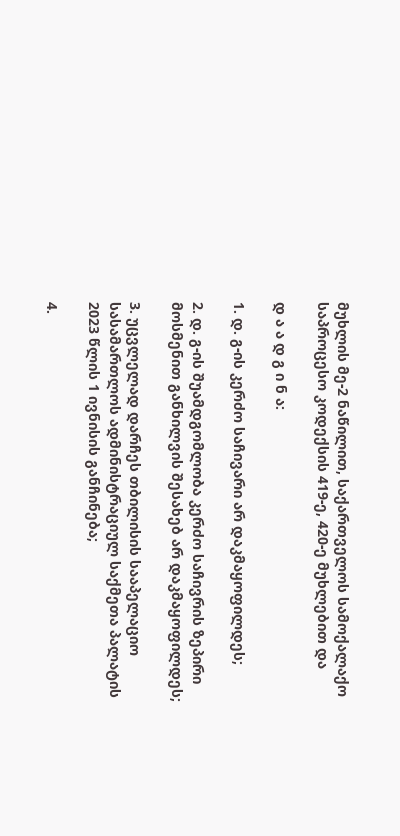მუხლის მე-2 ნაწილით, საქართველოს სამოქალაქო საპროცესო კოდექსის 419-ე, 420-ე მუხლებით და

დ ა ა დ გ ი ნ ა:

1. დ. გ-ის კერძო საჩივარი არ დაკმაყოფილდეს;

2. დ. გ-ის შუამდგომლობა კერძო საჩივრის ზეპირი მოსმენით განხილვის შესახებ არ დაკმაყოფილდეს;

3. უცვლელად დარჩეს თბილისის სააპელაციო სასამართლოს ადმინისტრაციულ საქმეთა პალატის 2023 წლის 1 ივნისის განჩინება;

4.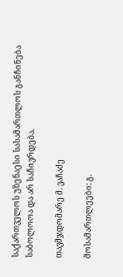საქართველოს უზენაესი სასამართლოს განჩინება საბოლოოა და არ საჩივრდება.

თავმჯდომარე მ. ვაჩაძე

მოსამართლეები: გ.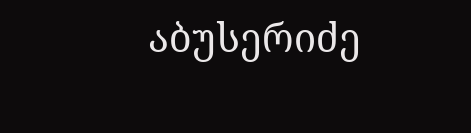აბუსერიძე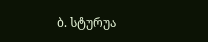ბ. სტურუა